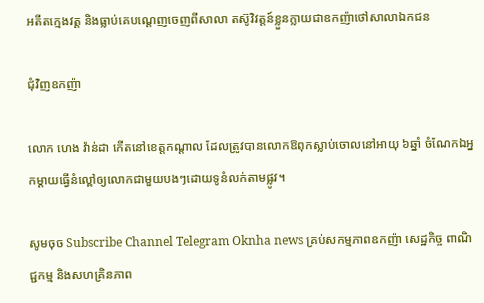អតីតក្មេងវត្ត និងធ្លាប់គេបណ្តេញចេញពីសាលា តស៊ូវិវត្តន៍ខ្លួនក្លាយជាឧកញ៉ាថៅសាលាឯកជន

ជុំវិញឧកញ៉ា

លោក ហេង វ៉ាន់ដា កើតនៅខេត្តកណ្តាល ដែលត្រូវបានលោកឱពុកស្លាប់ចោលនៅអាយុ ៦ឆ្នាំ ចំណែកឯអ្នកម្តាយធ្វើនំល្ពៅឲ្យលោកជាមួយបងៗដោយទូនំលក់តាមផ្លូវ។

សូមចុច Subscribe Channel Telegram Oknha news គ្រប់សកម្មភាពឧកញ៉ា សេដ្ឋកិច្ច ពាណិជ្ជកម្ម និងសហគ្រិនភាព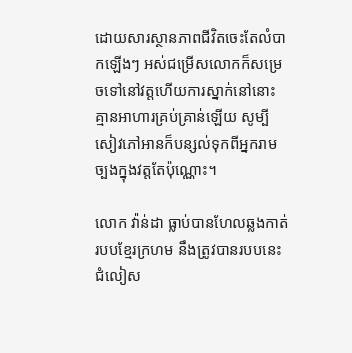ដោយសារស្ថានភាពជីវិតចេះតែលំបាកឡើងៗ អស់ជម្រើសលោកក៏សម្រេចទៅនៅវត្តហើយការស្នាក់នៅនោះគ្មានអាហារគ្រប់គ្រាន់ឡើយ សូម្បីសៀវភៅអានក៏បន្សល់ទុកពីអ្នករាមច្បងក្នុងវត្តតែប៉ុណ្ណោះ។

លោក វ៉ាន់ដា ធ្លាប់បានហែលឆ្លងកាត់របបខ្មែរក្រហម នឹងត្រូវបានរបបនេះជំលៀស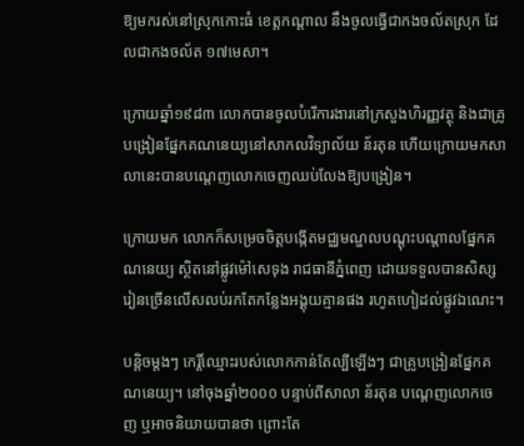ឱ្យមករស់នៅស្រុកកោះធំ ខេត្តកណ្តាល នឹងចូលធ្វើជាកងចល័តស្រុក ដែលជាកងចល័ត ១៧មេសា។

ក្រោយឆ្នាំ១៩៨៣ លោកបានចូលបំរើការងារនៅក្រសួងហិរញ្ញវត្ថុ និងជាគ្រូបង្រៀនផ្នែកគណនេយ្យនៅសាកលវិទ្យាល័យ ន័រតុន ហើយក្រោយមកសាលានេះបានបណ្តេញលោកចេញឈប់លែងឱ្យបង្រៀន។

ក្រោយមក លោកក៏សម្រេចចិត្តបង្កើតមជ្ឈមណ្ឌលបណ្តុះបណ្តាលផ្នែកគណនេយ្យ ស្ថិតនៅផ្លូវម៉ៅសេទុង រាជធានីភ្នំពេញ ដោយទទួលបានសិស្សរៀនច្រើនលើសលប់រកតែកន្លែងអង្គុយគ្មានផង រហូតហៀដល់ផ្លូវឯណេះ។

បន្តិចម្ដងៗ កេរ្តិ៍ឈ្មោះរបស់លោកកាន់តែល្បីឡើងៗ ជាគ្រូបង្រៀនផ្នែកគណនេយ្យ។ នៅចុងឆ្នាំ២០០០ បន្ទាប់ពីសាលា ន័រតុន បណ្តេញលោកចេញ ឬអាចនិយាយបានថា ព្រោះតែ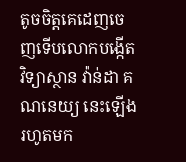តូចចិត្តគេដេញចេញទើបលោកបង្កើតវិទ្យាស្ថាន វ៉ាន់ដា គណនេយ្យ នេះឡើងរហូតមក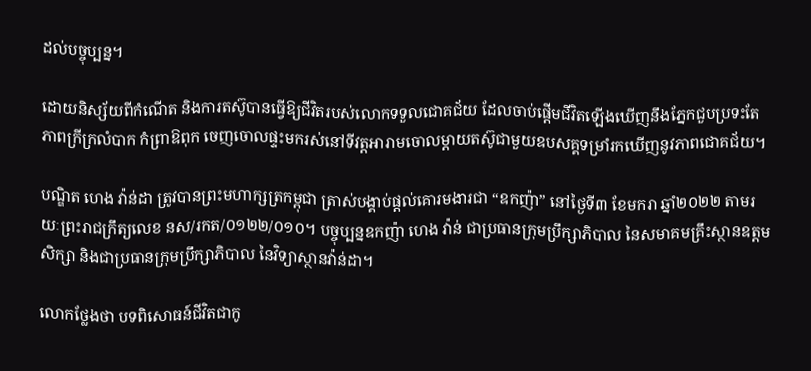ដល់បច្ចុប្បន្ន។

ដោយនិស្ស័យពីកំណើត និងការតស៊ូបានធ្វើឱ្យជីវិតរបស់លោកទទួលជោគជ័យ ដែលចាប់ផ្ដើមជីវិតឡើងឃើញនឹងភ្នែកជួបប្រទះតែភាពក្រីក្រលំបាក កំព្រាឱពុក ចេញចោលផ្ទះមករស់នៅទីវត្តអារាមចោលម្តាយតស៊ូជាមួយឧបសគ្គទម្រាំរកឃើញនូវភាពជោគជ័យ។

បណ្ឌិត ហេង វ៉ាន់ដា ត្រូវបានព្រះមហាក្សត្រកម្ពុជា ត្រាស់បង្គាប់ផ្ដល់គោរមងារជា “ឧកញ៉ា” នៅថ្ងៃទី៣ ខែមករា ឆ្នាំ២០២២ តាមរយៈព្រះរាជក្រឹត្យលេខ នស/រកត/០១២២/០១០។ បច្ចុប្បន្នឧកញ៉ា ហេង វ៉ាន់ ជាប្រធានក្រុមប្រឹក្សាភិបាល នៃសមាគមគ្រឹះស្ថានឧត្តមសិក្សា និងជាប្រធានក្រុមប្រឹក្សាភិបាល នៃវិទ្យាស្ថានវ៉ាន់ដា។

លោកថ្លែងថា បទពិសោធន៍ជីវិតជាកូ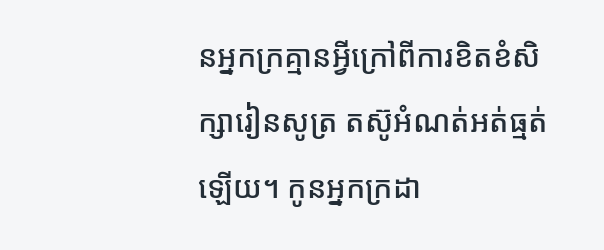នអ្នកក្រគ្មានអ្វីក្រៅពីការខិតខំសិក្សារៀនសូត្រ តស៊ូអំណត់អត់ធ្មត់ឡើយ។ កូនអ្នកក្រដា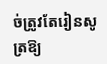ច់ត្រូវតែរៀនសូត្រឱ្យ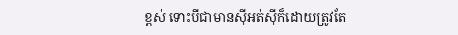ខ្ពស់ ទោះបីជាមានស៊ីអត់ស៊ីក៏ដោយត្រូវតែ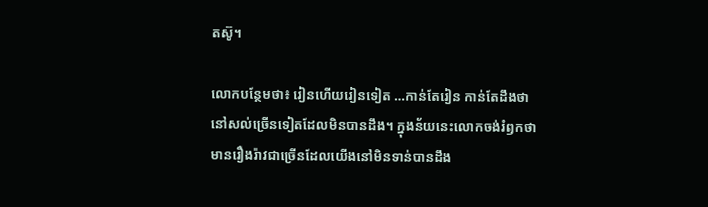តស៊ូ។

លោកបន្ថែមថា៖ រៀនហើយរៀនទៀត …កាន់តែរៀន កាន់តែដឹងថា នៅសល់ច្រើនទៀតដែលមិនបានដឹង។ ក្នុងន័យនេះលោកចង់រំឭកថា មានរឿងរ៉ាវជាច្រើនដែលយើងនៅមិនទាន់បានដឹង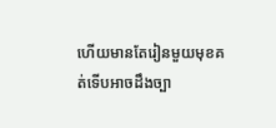ហើយមានតែរៀនមួយមុខគត់ទើបអាចដឹងច្បា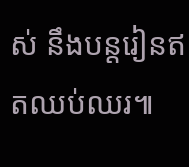ស់ នឹងបន្តរៀនឥតឈប់ឈរ៕